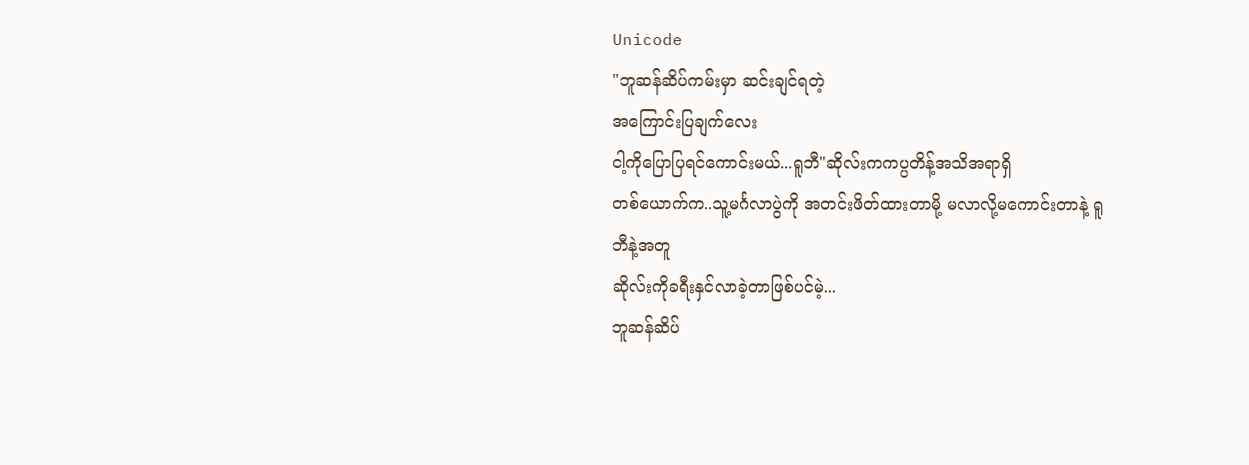Unicode
"ဘူဆန်ဆိပ်ကမ်းမှာ ဆင်းချင်ရတဲ့
အကြောင်းပြချက်လေး
ငါ့ကိုပြောပြရင်ကောင်းမယ်...ရူဘီ"ဆိုလ်းကကပ္ပတိန့်အသိအရာရှိ
တစ်ယောက်က..သူ့မင်္ဂလာပွဲကို အတင်းဖိတ်ထားတာမို့ မလာလို့မကောင်းတာနဲ့ ရူဘီနဲ့အတူ
ဆိုလ်းကိုခရီးနှင်လာခဲ့တာဖြစ်ပင်မဲ့...
ဘူဆန်ဆိပ်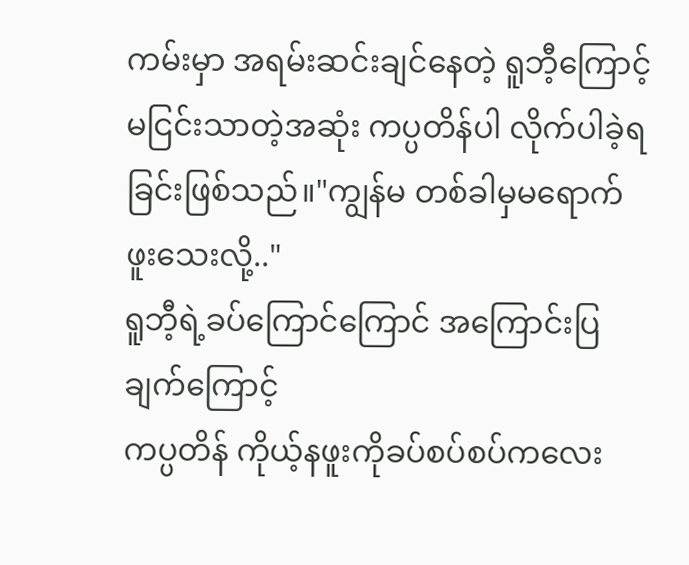ကမ်းမှာ အရမ်းဆင်းချင်နေတဲ့ ရူဘီ့ကြောင့် မငြင်းသာတဲ့အဆုံး ကပ္ပတိန်ပါ လိုက်ပါခဲ့ရခြင်းဖြစ်သည်။"ကျွန်မ တစ်ခါမှမရောက်ဖူးသေးလို့.."
ရူဘီ့ရဲ့ခပ်ကြောင်ကြောင် အကြောင်းပြချက်ကြောင့်
ကပ္ပတိန် ကိုယ့်နဖူးကိုခပ်စပ်စပ်ကလေး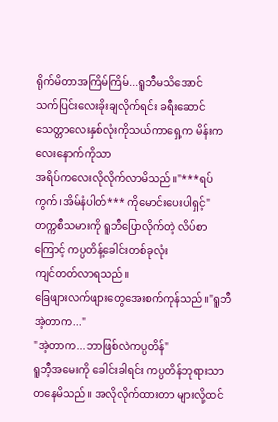ရိုက်မိတာအကြိမ်ကြိမ်...ရူဘီမသိအောင်
သက်ပြင်းလေးခိုးချလိုက်ရင်း ခရီးဆောင်သေတ္တာလေးနှစ်လုံးကိုသယ်ကာရှေ့က မိန်းကလေးနောက်ကိုသာ
အရိပ်ကလေးလိုလိုက်လာမိသည်။"***ရပ်ကွက်၊အိမ်နံပါတ်*** ကိုမောင်းပေးပါရှင့်"
တက္ကစီသမားကို ရူဘီပြောလိုက်တဲ့ လိပ်စာကြောင့် ကပ္ပတိန့်ခေါင်းတစ်ခုလုံး
ကျင်တတ်လာရသည်။
ခြေဖျားလက်ဖျားတွေအေးစက်ကုန်သည်။"ရူဘီ အဲ့တာက..."
"အဲ့တာက...ဘာဖြစ်လဲကပ္ပတိန်"
ရူဘီ့အမေးကို ခေါင်းခါရင်း ကပ္ပတိန်ဘုရားသာတနေမိသည်။ အလိုလိုက်ထားတာ များလို့ထင်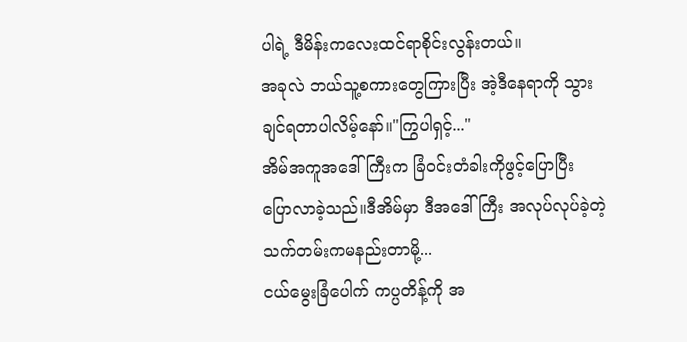ပါရဲ့ ဒီမိန်းကလေးထင်ရာစိုင်းလွန်းတယ်။
အခုလဲ ဘယ်သူ့စကားတွေကြားပြီး အဲ့ဒီနေရာကို သွားချင်ရတာပါလိမ့်နော်။"ကြွပါရှင့်..."
အိမ်အကူအဒေါ်ကြီးက ခြံဝင်းတံခါးကိုဖွင့်ပြောပြီး
ပြောလာခဲ့သည်။ဒီအိမ်မှာ ဒီအဒေါ်ကြီး အလုပ်လုပ်ခဲ့တဲ့သက်တမ်းကမနည်းတာမို့...
ငယ်မွေးခြံပေါက် ကပ္ပတိန့်ကို အ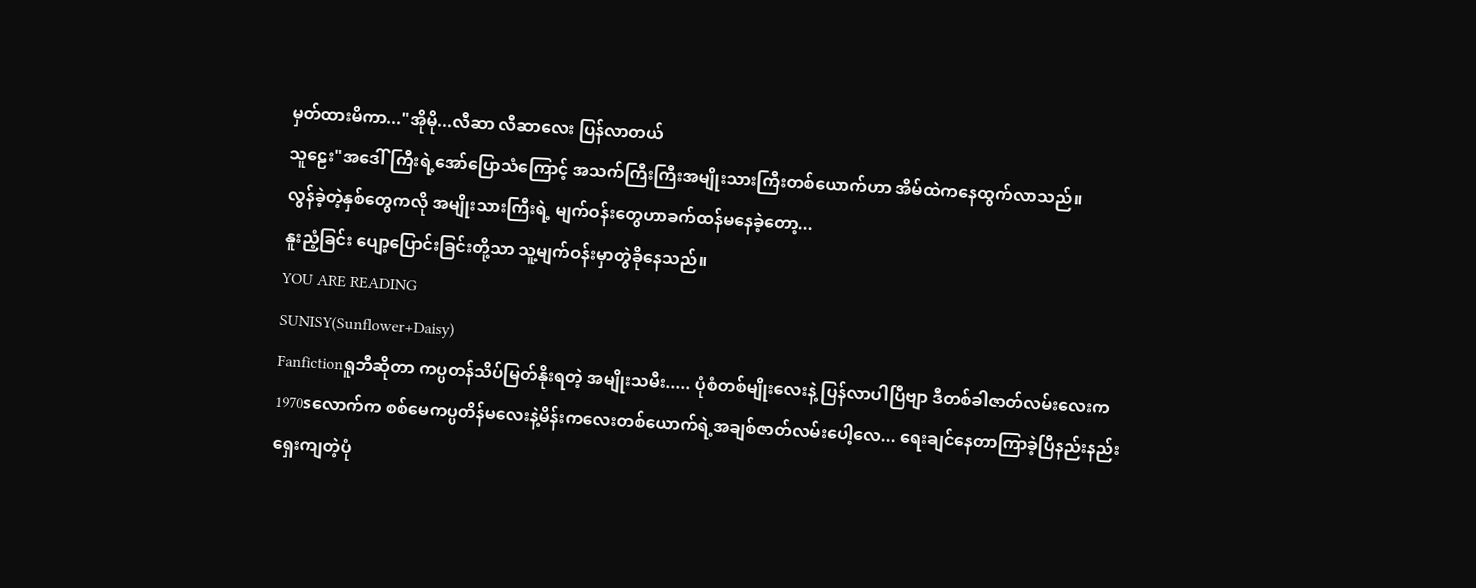မှတ်ထားမိကာ..."အိုမို...လီဆာ လီဆာလေး ပြန်လာတယ်
သူဠေး"အဒေါ်ကြီးရဲ့အော်ပြောသံကြောင့် အသက်ကြီးကြီးအမျိုးသားကြီးတစ်ယောက်ဟာ အိမ်ထဲကနေထွက်လာသည်။
လွန်ခဲ့တဲ့နှစ်တွေကလို အမျိုးသားကြီးရဲ့ မျက်ဝန်းတွေဟာခက်ထန်မနေခဲ့တော့...
နူးညံ့ခြင်း ပျော့ပြောင်းခြင်းတို့သာ သူ့မျက်ဝန်းမှာတွဲခိုနေသည်။
YOU ARE READING
SUNISY(Sunflower+Daisy)
Fanfictionရူဘီဆိုတာ ကပ္ပတန်သိပ်မြတ်နိုးရတဲ့ အမျိုးသမီး..... ပုံစံတစ်မျိုးလေးနဲ့ ပြန်လာပါပြီဗျာ ဒီတစ်ခါဇာတ်လမ်းလေးက 1970sလောက်က စစ်မေကပ္ပတိန်မလေးနဲ့မိန်းကလေးတစ်ယောက်ရဲ့အချစ်ဇာတ်လမ်းပေါ့လေ... ရေးချင်နေတာကြာခဲ့ပြီနည်းနည်းရှေးကျတဲ့ပုံ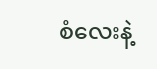စံလေးနဲ့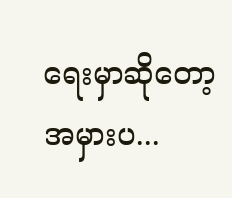ရေးမှာဆိုတော့အမှားပ...